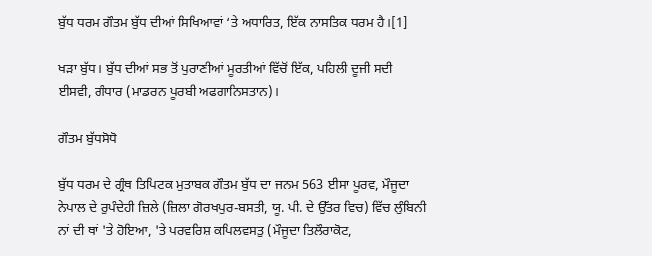ਬੁੱਧ ਧਰਮ ਗੌਤਮ ਬੁੱਧ ਦੀਆਂ ਸਿਖਿਆਵਾਂ ‘ਤੇ ਅਧਾਰਿਤ, ਇੱਕ ਨਾਸਤਿਕ ਧਰਮ ਹੈ।[1]

ਖੜਾ ਬੁੱਧ। ਬੁੱਧ ਦੀਆਂ ਸਭ ਤੋਂ ਪੁਰਾਣੀਆਂ ਮੂਰਤੀਆਂ ਵਿੱਚੋਂ ਇੱਕ, ਪਹਿਲੀ ਦੂਜੀ ਸਦੀ ਈਸਵੀ, ਗੰਧਾਰ (ਮਾਡਰਨ ਪੂਰਬੀ ਅਫਗਾਨਿਸਤਾਨ)।

ਗੌਤਮ ਬੁੱਧਸੋਧੋ

ਬੁੱਧ ਧਰਮ ਦੇ ਗ੍ਰੰਥ ਤਿਪਿਟਕ ਮੁਤਾਬਕ ਗੌਤਮ ਬੁੱਧ ਦਾ ਜਨਮ 563 ਈਸਾ ਪੂਰਵ, ਮੌਜੂਦਾ ਨੇਪਾਲ ਦੇ ਰੁਪੰਦੇਹੀ ਜ਼ਿਲੇ (ਜ਼ਿਲਾ ਗੋਰਖਪੁਰ-ਬਸਤੀ, ਯੂ. ਪੀ. ਦੇ ਉੱਤਰ ਵਿਚ) ਵਿੱਚ ਲੁੰਬਿਨੀ ਨਾਂ ਦੀ ਥਾਂ 'ਤੇ ਹੋਇਆ, 'ਤੇ ਪਰਵਰਿਸ਼ ਕਪਿਲਵਸਤੁ (ਮੌਜੂਦਾ ਤਿਲੌਰਾਕੋਟ,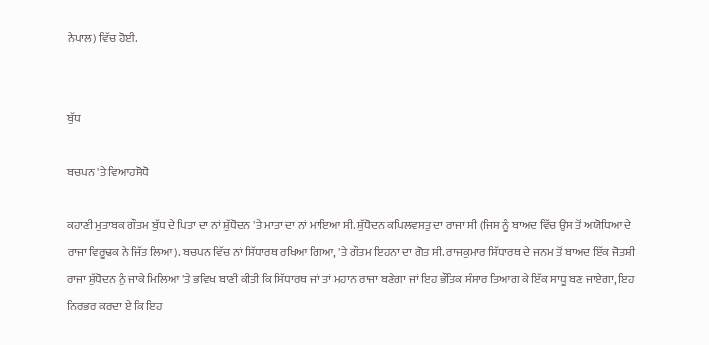ਨੇਪਾਲ) ਵਿੱਚ ਹੋਈ.


ਬੁੱਧ

ਬਚਪਨ 'ਤੇ ਵਿਆਹਸੋਧੋ

ਕਹਾਣੀ ਮੁਤਾਬਕ ਗੌਤਮ ਬੁੱਧ ਦੇ ਪਿਤਾ ਦਾ ਨਾਂ ਸ਼ੁੱਧੋਦਨ 'ਤੇ ਮਾਤਾ ਦਾ ਨਾਂ ਮਾਇਆ ਸੀ. ਸ਼ੁੱਧੋਦਨ ਕਪਿਲਵਸਤੁ ਦਾ ਰਾਜਾ ਸੀ (ਜਿਸ ਨੂੰ ਬਾਅਦ ਵਿੱਚ ਉਸ ਤੋਂ ਅਯੋਧਿਆ ਦੇ ਰਾਜਾ ਵਿਰੂਢਕ ਨੇ ਜਿੱਤ ਲਿਆ). ਬਚਪਨ ਵਿੱਚ ਨਾਂ ਸਿੱਧਾਰਥ ਰਖਿਆ ਗਿਆ, 'ਤੇ ਗੌਤਮ ਇਹਨਾ ਦਾ ਗੋਤ ਸੀ. ਰਾਜਕੁਮਾਰ ਸਿੱਧਾਰਥ ਦੇ ਜਨਮ ਤੋਂ ਬਾਅਦ ਇੱਕ ਜੋਤਸ਼ੀ ਰਾਜਾ ਸ਼ੁੱਧੋਦਨ ਨੁੰ ਜਾਕੇ ਮਿਲਿਆ 'ਤੇ ਭਵਿਖ ਬਾਣੀ ਕੀਤੀ ਕਿ ਸਿੱਧਾਰਥ ਜਾਂ ਤਾਂ ਮਹਾਨ ਰਾਜਾ ਬਣੇਗਾ ਜਾਂ ਇਹ ਭੌਤਿਕ ਸੰਸਾਰ ਤਿਆਗ ਕੇ ਇੱਕ ਸਾਧੂ ਬਣ ਜਾਏਗਾ, ਇਹ ਨਿਰਭਰ ਕਰਦਾ ਏ ਕਿ ਇਹ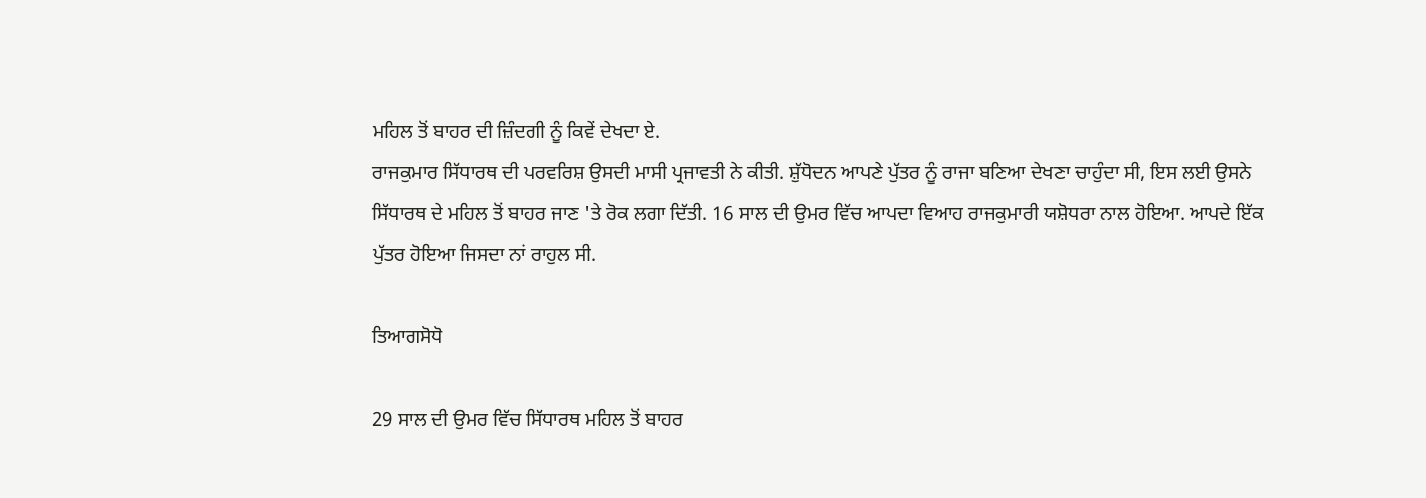ਮਹਿਲ ਤੋਂ ਬਾਹਰ ਦੀ ਜ਼ਿੰਦਗੀ ਨੂੰ ਕਿਵੇਂ ਦੇਖਦਾ ਏ.
ਰਾਜਕੁਮਾਰ ਸਿੱਧਾਰਥ ਦੀ ਪਰਵਰਿਸ਼ ਉਸਦੀ ਮਾਸੀ ਪ੍ਰਜਾਵਤੀ ਨੇ ਕੀਤੀ. ਸ਼ੁੱਧੋਦਨ ਆਪਣੇ ਪੁੱਤਰ ਨੂੰ ਰਾਜਾ ਬਣਿਆ ਦੇਖਣਾ ਚਾਹੁੰਦਾ ਸੀ, ਇਸ ਲਈ ਉਸਨੇ ਸਿੱਧਾਰਥ ਦੇ ਮਹਿਲ ਤੋਂ ਬਾਹਰ ਜਾਣ 'ਤੇ ਰੋਕ ਲਗਾ ਦਿੱਤੀ. 16 ਸਾਲ ਦੀ ਉਮਰ ਵਿੱਚ ਆਪਦਾ ਵਿਆਹ ਰਾਜਕੁਮਾਰੀ ਯਸ਼ੋਧਰਾ ਨਾਲ ਹੋਇਆ. ਆਪਦੇ ਇੱਕ ਪੁੱਤਰ ਹੋਇਆ ਜਿਸਦਾ ਨਾਂ ਰਾਹੁਲ ਸੀ.

ਤਿਆਗਸੋਧੋ

29 ਸਾਲ ਦੀ ਉਮਰ ਵਿੱਚ ਸਿੱਧਾਰਥ ਮਹਿਲ ਤੋਂ ਬਾਹਰ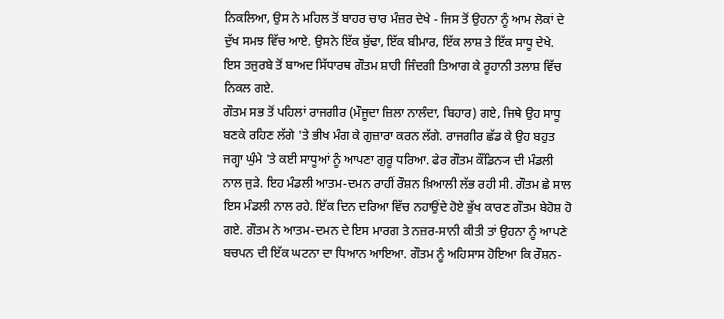ਨਿਕਲਿਆ, ਉਸ ਨੇ ਮਹਿਲ ਤੋਂ ਬਾਹਰ ਚਾਰ ਮੰਜ਼ਰ ਦੇਖੇ - ਜਿਸ ਤੋਂ ਉਹਨਾ ਨੂੰ ਆਮ ਲੋਕਾਂ ਦੇ ਦੁੱਖ ਸਮਝ ਵਿੱਚ ਆਏ. ਉਸਨੇ ਇੱਕ ਬੁੱਢਾ, ਇੱਕ ਬੀਮਾਰ, ਇੱਕ ਲਾਸ਼ ਤੇ ਇੱਕ ਸਾਧੂ ਦੇਖੇ. ਇਸ ਤਜੁਰਬੇ ਤੋਂ ਬਾਅਦ ਸਿੱਧਾਰਥ ਗੌਤਮ ਸ਼ਾਹੀ ਜਿੰਦਗੀ ਤਿਆਗ ਕੇ ਰੂਹਾਨੀ ਤਲਾਸ਼ ਵਿੱਚ ਨਿਕਲ ਗਏ.
ਗੌਤਮ ਸਭ ਤੋਂ ਪਹਿਲਾਂ ਰਾਜਗੀਰ (ਮੌਜੂਦਾ ਜ਼ਿਲਾ ਨਾਲੰਦਾ, ਬਿਹਾਰ) ਗਏ, ਜਿਥੇ ਉਹ ਸਾਧੂ ਬਣਕੇ ਰਹਿਣ ਲੱਗੇ 'ਤੇ ਭੀਖ ਮੰਗ ਕੇ ਗੁਜ਼ਾਰਾ ਕਰਨ ਲੱਗੇ. ਰਾਜਗੀਰ ਛੱਡ ਕੇ ਉਹ ਬਹੁਤ ਜਗ੍ਹਾ ਘੁੰਮੇ 'ਤੇ ਕਈ ਸਾਧੂਆਂ ਨੂੰ ਆਪਣਾ ਗੁਰੂ ਧਰਿਆ. ਫੇਰ ਗੌਤਮ ਕੌਂਡਿਨ੍ਯ ਦੀ ਮੰਡਲੀ ਨਾਲ ਜੁੜੇ. ਇਹ ਮੰਡਲੀ ਆਤਮ-ਦਮਨ ਰਾਹੀਂ ਰੌਸ਼ਨ ਖ਼ਿਆਲੀ ਲੱਭ ਰਹੀ ਸੀ. ਗੌਤਮ ਛੇ ਸਾਲ ਇਸ ਮੰਡਲੀ ਨਾਲ ਰਹੇ. ਇੱਕ ਦਿਨ ਦਰਿਆ ਵਿੱਚ ਨਹਾਉਂਦੇ ਹੋਏ ਭੁੱਖ ਕਾਰਣ ਗੌਤਮ ਬੇਹੋਸ਼ ਹੋ ਗਏ. ਗੌਤਮ ਨੇ ਆਤਮ-ਦਮਨ ਦੇ ਇਸ ਮਾਰਗ ਤੇ ਨਜ਼ਰ-ਸਾਨੀ ਕੀਤੀ ਤਾਂ ਉਹਨਾ ਨੂੰ ਆਪਣੇ ਬਚਪਨ ਦੀ ਇੱਕ ਘਟਨਾ ਦਾ ਧਿਆਨ ਆਇਆ. ਗੌਤਮ ਨੂੰ ਅਹਿਸਾਸ ਹੋਇਆ ਕਿ ਰੌਸ਼ਨ-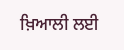ਖ਼ਿਆਲੀ ਲਈ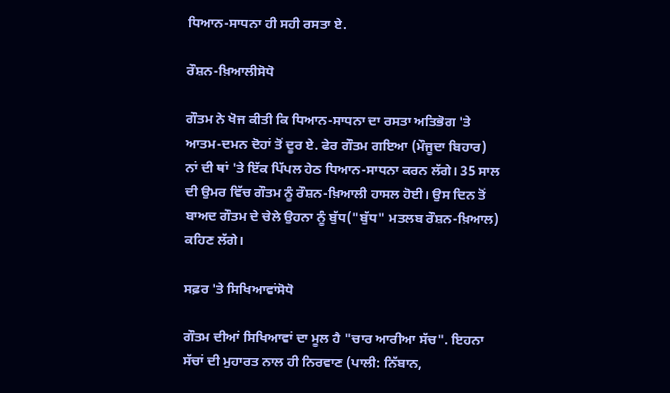ਧਿਆਨ-ਸਾਧਨਾ ਹੀ ਸਹੀ ਰਸਤਾ ਏ.

ਰੌਸ਼ਨ-ਖ਼ਿਆਲੀਸੋਧੋ

ਗੌਤਮ ਨੇ ਖੋਜ ਕੀਤੀ ਕਿ ਧਿਆਨ-ਸਾਧਨਾ ਦਾ ਰਸਤਾ ਅਤਿਭੋਗ 'ਤੇ ਆਤਮ-ਦਮਨ ਦੋਹਾਂ ਤੋਂ ਦੂਰ ਏ. ਫੇਰ ਗੌਤਮ ਗਇਆ (ਮੌਜੂਦਾ ਬਿਹਾਰ) ਨਾਂ ਦੀ ਥਾਂ 'ਤੇ ਇੱਕ ਪਿੱਪਲ ਹੇਠ ਧਿਆਨ-ਸਾਧਨਾ ਕਰਨ ਲੱਗੇ। 35 ਸਾਲ ਦੀ ਉਮਰ ਵਿੱਚ ਗੌਤਮ ਨੂੰ ਰੌਸ਼ਨ-ਖ਼ਿਆਲੀ ਹਾਸਲ ਹੋਈ। ਉਸ ਦਿਨ ਤੋਂ ਬਾਅਦ ਗੌਤਮ ਦੇ ਚੇਲੇ ਉਹਨਾ ਨੂੰ ਬੁੱਧ("ਬੁੱਧ" ਮਤਲਬ ਰੌਸ਼ਨ-ਖ਼ਿਆਲ) ਕਹਿਣ ਲੱਗੇ।

ਸਫ਼ਰ 'ਤੇ ਸਿਖਿਆਵਾਂਸੋਧੋ

ਗੌਤਮ ਦੀਆਂ ਸਿਖਿਆਵਾਂ ਦਾ ਮੂਲ ਹੈ "ਚਾਰ ਆਰੀਆ ਸੱਚ". ਇਹਨਾ ਸੱਚਾਂ ਦੀ ਮੁਹਾਰਤ ਨਾਲ ਹੀ ਨਿਰਵਾਣ (ਪਾਲੀ: ਨਿੱਬਾਨ,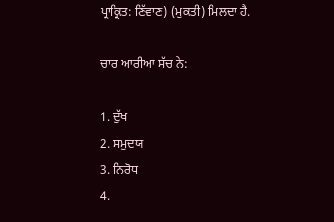ਪ੍ਰਾਕ੍ਰਿਤ: ਣਿੱਵਾਣ) (ਮੁਕਤੀ) ਮਿਲਦਾ ਹੈ.

ਚਾਰ ਆਰੀਆ ਸੱਚ ਨੇ:

1. ਦੁੱਖ
2. ਸਮੁਦਯ
3. ਨਿਰੋਧ
4.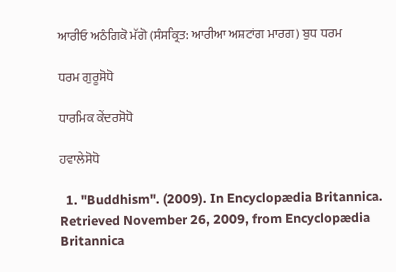ਆਰੀਓ ਅਠੰਗਿਕੋ ਮੱਗੋ (ਸੰਸਕ੍ਰਿਤ: ਆਰੀਆ ਅਸ਼ਟਾਂਗ ਮਾਰਗ) ਬੁਧ ਧਰਮ

ਧਰਮ ਗੁਰੂਸੋਧੋ

ਧਾਰਮਿਕ ਕੇਂਦਰਸੋਧੋ

ਹਵਾਲੇਸੋਧੋ

  1. "Buddhism". (2009). In Encyclopædia Britannica. Retrieved November 26, 2009, from Encyclopædia Britannica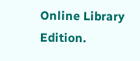Online Library Edition.